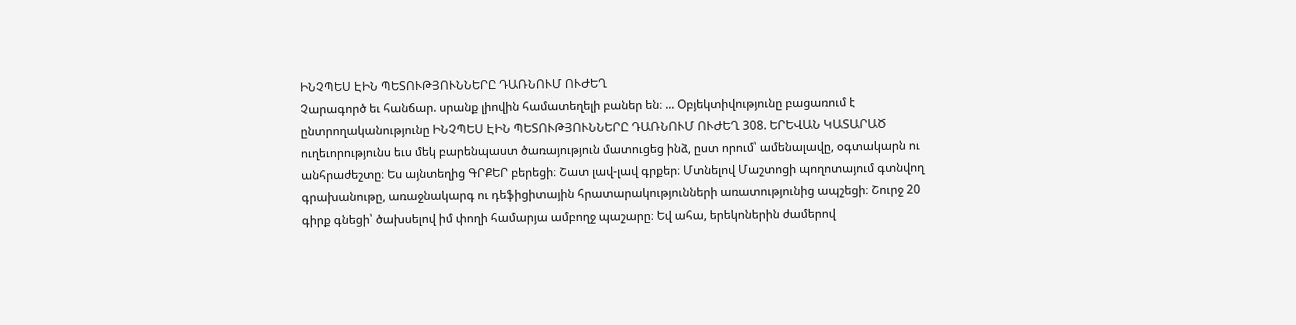ԻՆՉՊԵՍ ԷԻՆ ՊԵՏՈՒԹՅՈՒՆՆԵՐԸ ԴԱՌՆՈՒՄ ՈՒԺԵՂ
Չարագործ եւ հանճար. սրանք լիովին համատեղելի բաներ են։ ... Օբյեկտիվությունը բացառում է ընտրողականությունը ԻՆՉՊԵՍ ԷԻՆ ՊԵՏՈՒԹՅՈՒՆՆԵՐԸ ԴԱՌՆՈՒՄ ՈՒԺԵՂ 308. ԵՐԵՎԱՆ ԿԱՏԱՐԱԾ ուղեւորությունս եւս մեկ բարենպաստ ծառայություն մատուցեց ինձ, ըստ որում՝ ամենալավը, օգտակարն ու անհրաժեշտը։ Ես այնտեղից ԳՐՔԵՐ բերեցի։ Շատ լավ-լավ գրքեր։ Մտնելով Մաշտոցի պողոտայում գտնվող գրախանութը, առաջնակարգ ու դեֆիցիտային հրատարակությունների առատությունից ապշեցի։ Շուրջ 20 գիրք գնեցի՝ ծախսելով իմ փողի համարյա ամբողջ պաշարը։ Եվ ահա, երեկոներին ժամերով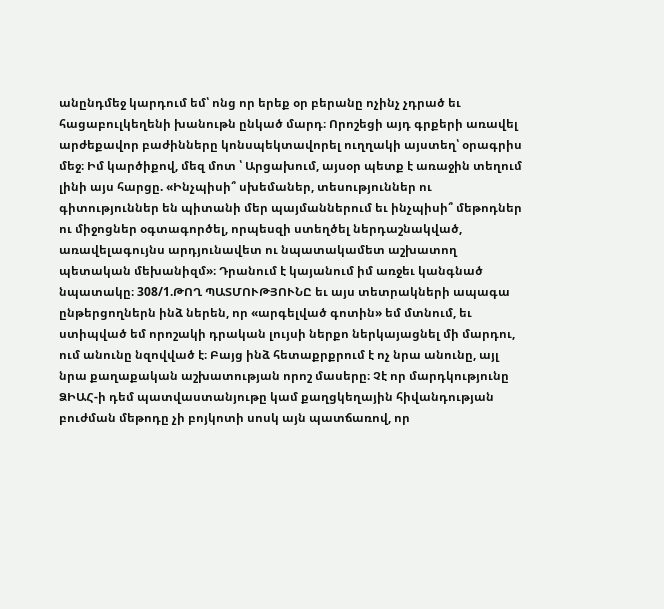անընդմեջ կարդում եմ՝ ոնց որ երեք օր բերանը ոչինչ չդրած եւ հացաբուլկեղենի խանութն ընկած մարդ։ Որոշեցի այդ գրքերի առավել արժեքավոր բաժինները կոնսպեկտավորել ուղղակի այստեղ՝ օրագրիս մեջ։ Իմ կարծիքով, մեզ մոտ ՝ Արցախում, այսօր պետք է առաջին տեղում լինի այս հարցը. «Ինչպիսի՞ սխեմաներ, տեսություններ ու գիտություններ են պիտանի մեր պայմաններում եւ ինչպիսի՞ մեթոդներ ու միջոցներ օգտագործել, որպեսզի ստեղծել ներդաշնակված, առավելագույնս արդյունավետ ու նպատակամետ աշխատող պետական մեխանիզմ»։ Դրանում է կայանում իմ առջեւ կանգնած նպատակը։ 308/1.ԹՈՂ ՊԱՏՄՈՒԹՅՈՒՆԸ եւ այս տետրակների ապագա ընթերցողներն ինձ ներեն, որ «արգելված գոտին» եմ մտնում, եւ ստիպված եմ որոշակի դրական լույսի ներքո ներկայացնել մի մարդու, ում անունը նզովված է։ Բայց ինձ հետաքրքրում է ոչ նրա անունը, այլ նրա քաղաքական աշխատության որոշ մասերը։ Չէ որ մարդկությունը ՁԻԱՀ-ի դեմ պատվաստանյութը կամ քաղցկեղային հիվանդության բուժման մեթոդը չի բոյկոտի սոսկ այն պատճառով, որ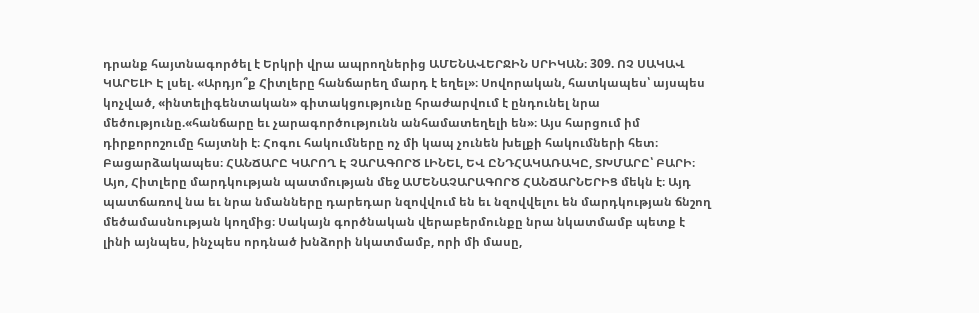դրանք հայտնագործել է Երկրի վրա ապրողներից ԱՄԵՆԱՎԵՐՋԻՆ ՍՐԻԿԱՆ։ 309. ՈՉ ՍԱԿԱՎ ԿԱՐԵԼԻ Է լսել. «Արդյո՞ք Հիտլերը հանճարեղ մարդ է եղել»։ Սովորական, հատկապես՝ այսպես կոչված, «ինտելիգենտական» գիտակցությունը հրաժարվում է ընդունել նրա մեծությունը.«հանճարը եւ չարագործությունն անհամատեղելի են»։ Այս հարցում իմ դիրքորոշումը հայտնի է։ Հոգու հակումները ոչ մի կապ չունեն խելքի հակումների հետ։ Բացարձակապես։ ՀԱՆՃԱՐԸ ԿԱՐՈՂ Է ՉԱՐԱԳՈՐԾ ԼԻՆԵԼ, ԵՎ ԸՆԴՀԱԿԱՌԱԿԸ, ՏԽՄԱՐԸ՝ ԲԱՐԻ։ Այո, Հիտլերը մարդկության պատմության մեջ ԱՄԵՆԱՉԱՐԱԳՈՐԾ ՀԱՆՃԱՐՆԵՐԻՑ մեկն է։ Այդ պատճառով նա եւ նրա նմանները դարեդար նզովվում են եւ նզովվելու են մարդկության ճնշող մեծամասնության կողմից։ Սակայն գործնական վերաբերմունքը նրա նկատմամբ պետք է լինի այնպես, ինչպես որդնած խնձորի նկատմամբ, որի մի մասը,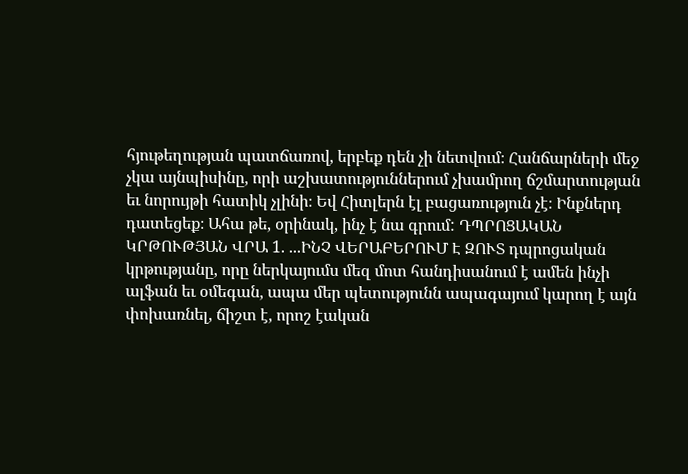հյութեղության պատճառով, երբեք դեն չի նետվում։ Հանճարների մեջ չկա այնպիսինը, որի աշխատություններում չխամրող ճշմարտության եւ նորույթի հատիկ չլինի։ Եվ Հիտլերն էլ բացառություն չէ։ Ինքներդ դատեցեք։ Ահա թե, օրինակ, ինչ է նա գրում: ԴՊՐՈՑԱԿԱՆ ԿՐԹՈՒԹՅԱՆ ՎՐԱ 1. ...ԻՆՉ ՎԵՐԱԲԵՐՈՒՄ Է ԶՈՒՏ դպրոցական կրթությանը, որը ներկայումս մեզ մոտ հանդիսանում է ամեն ինչի ալֆան եւ օմեգան, ապա մեր պետությունն ապագայում կարող է այն փոխառնել, ճիշտ է, որոշ էական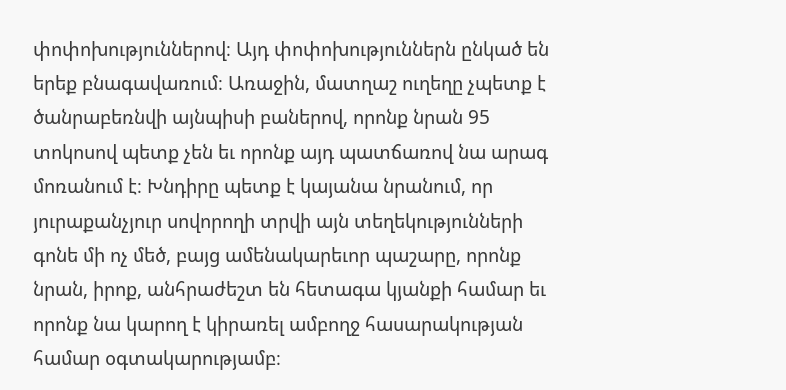փոփոխություններով։ Այդ փոփոխություններն ընկած են երեք բնագավառում։ Առաջին, մատղաշ ուղեղը չպետք է ծանրաբեռնվի այնպիսի բաներով, որոնք նրան 95 տոկոսով պետք չեն եւ որոնք այդ պատճառով նա արագ մոռանում է։ Խնդիրը պետք է կայանա նրանում, որ յուրաքանչյուր սովորողի տրվի այն տեղեկությունների գոնե մի ոչ մեծ, բայց ամենակարեւոր պաշարը, որոնք նրան, իրոք, անհրաժեշտ են հետագա կյանքի համար եւ որոնք նա կարող է կիրառել ամբողջ հասարակության համար օգտակարությամբ։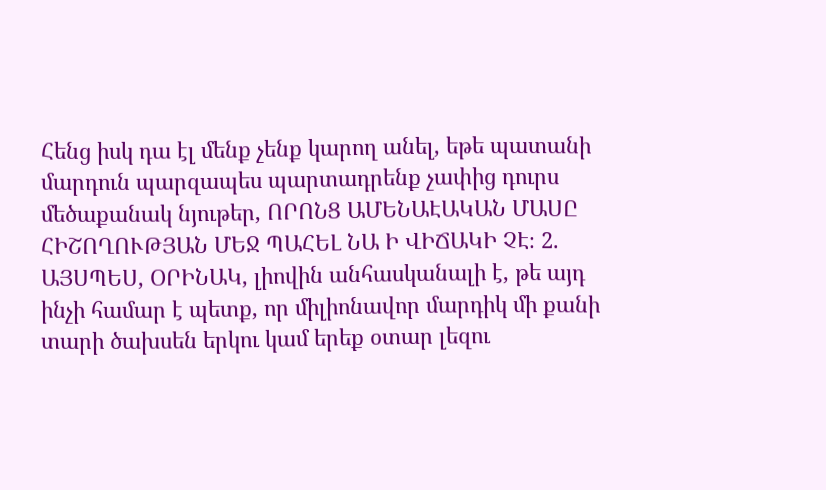Հենց իսկ դա էլ մենք չենք կարող անել, եթե պատանի մարդուն պարզապես պարտադրենք չափից դուրս մեծաքանակ նյութեր, ՈՐՈՆՑ ԱՄԵՆԱԷԱԿԱՆ ՄԱՍԸ ՀԻՇՈՂՈՒԹՅԱՆ ՄԵՋ ՊԱՀԵԼ ՆԱ Ի ՎԻՃԱԿԻ ՉԷ։ 2. ԱՅՍՊԵՍ, ՕՐԻՆԱԿ, լիովին անհասկանալի է, թե այդ ինչի համար է պետք, որ միլիոնավոր մարդիկ մի քանի տարի ծախսեն երկու կամ երեք օտար լեզու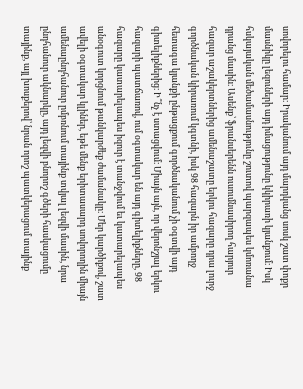սովորելու համար։ Իրականում այդ մարդկանց սոսկ շատ փոքր մասնիկը լեզուների այդ իմացությունը կկիրառի կյանքում։ Իսկ հսկայական մեծամասնությունը շուտով պարզապես կմոռանա դրանց մասին։ Ասենք՝ ֆրանսերենն ուսումնասիրող հարյուր հազար աշակերտներից ամենաշատը երկու հազարը դրա լուրջ գործնական կիրառում կգտնի, իսկ 98 հազարն իր ամբողջ հետագա կյանքի ընթացքում գործնականում չի օգտվի այդ գիտելիքներից։ Ի՞նչ է ստացվում։ Միայն այն, որ վերոնշյալ երկու հազարի պատճառով, ում օգտակար են այդ գիտելիքները, 98 հազարը կատարելապես իզուր է տանջվում եւ կատարելապես անօգուտ կորցնում թանկարժեք ժամանակը։ Մեր կարծիքով, շատ ավելի օգտակար կլիներ, եթե մենք երիտասարդ սովորողին միայն ամենաընդհանուր ըմբռնում տայինք տվյալ լեզվի մասին, նրա ընդհանուր ակնարկը, այդ լեզվի բնորոշ գծերի հասկացումը տայինք, այլ խոսքերով՝ նրան որոշ պատկերացում տայինք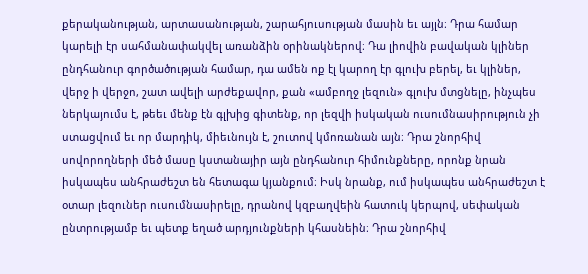քերականության, արտասանության, շարահյուսության մասին եւ այլն։ Դրա համար կարելի էր սահմանափակվել առանձին օրինակներով։ Դա լիովին բավական կլիներ ընդհանուր գործածության համար, դա ամեն ոք էլ կարող էր գլուխ բերել, եւ կլիներ, վերջ ի վերջո, շատ ավելի արժեքավոր, քան «ամբողջ լեզուն» գլուխ մտցնելը, ինչպես ներկայումս է, թեեւ մենք էն գլխից գիտենք, որ լեզվի իսկական ուսումնասիրություն չի ստացվում եւ որ մարդիկ, միեւնույն է, շուտով կմոռանան այն։ Դրա շնորհիվ սովորողների մեծ մասը կստանայիր այն ընդհանուր հիմունքները, որոնք նրան իսկապես անհրաժեշտ են հետագա կյանքում։ Իսկ նրանք, ում իսկապես անհրաժեշտ է օտար լեզուներ ուսումնասիրելը, դրանով կզբաղվեին հատուկ կերպով, սեփական ընտրությամբ եւ պետք եղած արդյունքների կհասնեին։ Դրա շնորհիվ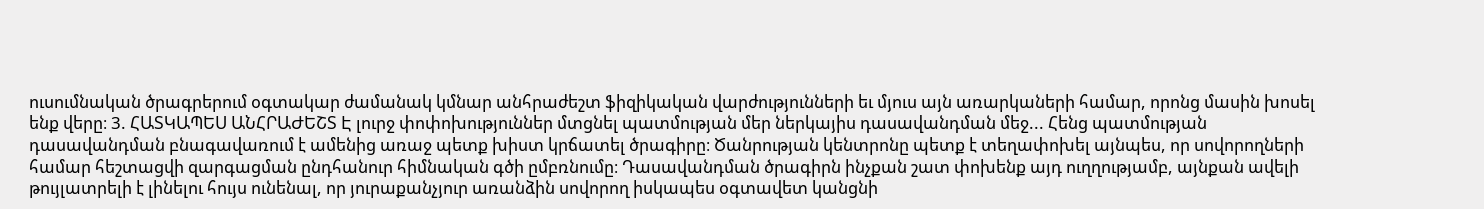ուսումնական ծրագրերում օգտակար ժամանակ կմնար անհրաժեշտ ֆիզիկական վարժությունների եւ մյուս այն առարկաների համար, որոնց մասին խոսել ենք վերը։ 3. ՀԱՏԿԱՊԵՍ ԱՆՀՐԱԺԵՇՏ Է լուրջ փոփոխություններ մտցնել պատմության մեր ներկայիս դասավանդման մեջ... Հենց պատմության դասավանդման բնագավառում է ամենից առաջ պետք խիստ կրճատել ծրագիրը։ Ծանրության կենտրոնը պետք է տեղափոխել այնպես, որ սովորողների համար հեշտացվի զարգացման ընդհանուր հիմնական գծի ըմբռնումը։ Դասավանդման ծրագիրն ինչքան շատ փոխենք այդ ուղղությամբ, այնքան ավելի թույլատրելի է լինելու հույս ունենալ, որ յուրաքանչյուր առանձին սովորող իսկապես օգտավետ կանցնի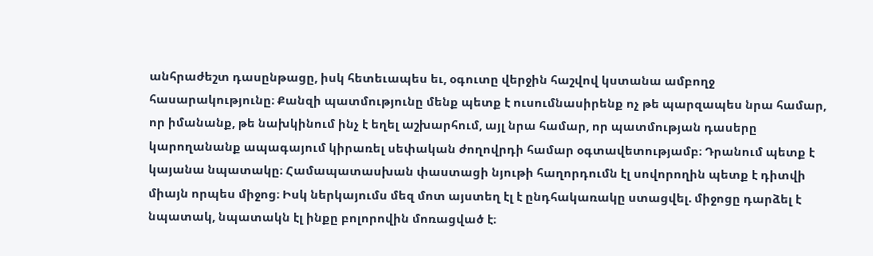անհրաժեշտ դասընթացը, իսկ հետեւապես եւ, օգուտը վերջին հաշվով կստանա ամբողջ հասարակությունը։ Քանզի պատմությունը մենք պետք է ուսումնասիրենք ոչ թե պարզապես նրա համար, որ իմանանք, թե նախկինում ինչ է եղել աշխարհում, այլ նրա համար, որ պատմության դասերը կարողանանք ապագայում կիրառել սեփական ժողովրդի համար օգտավետությամբ։ Դրանում պետք է կայանա նպատակը։ Համապատասխան փաստացի նյութի հաղորդումն էլ սովորողին պետք է դիտվի միայն որպես միջոց։ Իսկ ներկայումս մեզ մոտ այստեղ էլ է ընդհակառակը ստացվել. միջոցը դարձել է նպատակ, նպատակն էլ ինքը բոլորովին մոռացված է։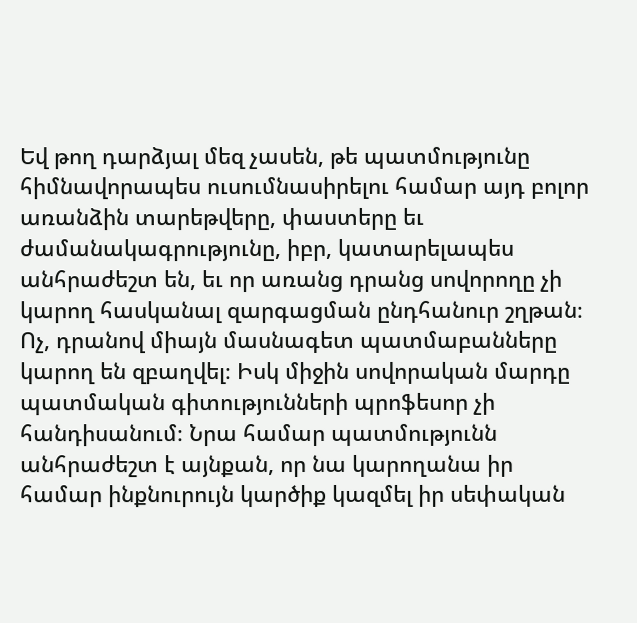Եվ թող դարձյալ մեզ չասեն, թե պատմությունը հիմնավորապես ուսումնասիրելու համար այդ բոլոր առանձին տարեթվերը, փաստերը եւ ժամանակագրությունը, իբր, կատարելապես անհրաժեշտ են, եւ որ առանց դրանց սովորողը չի կարող հասկանալ զարգացման ընդհանուր շղթան։ Ոչ, դրանով միայն մասնագետ պատմաբանները կարող են զբաղվել։ Իսկ միջին սովորական մարդը պատմական գիտությունների պրոֆեսոր չի հանդիսանում։ Նրա համար պատմությունն անհրաժեշտ է այնքան, որ նա կարողանա իր համար ինքնուրույն կարծիք կազմել իր սեփական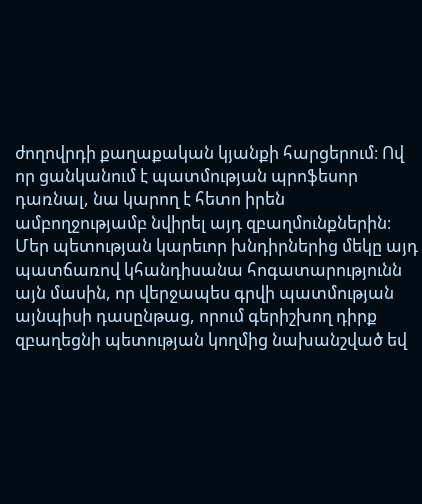ժողովրդի քաղաքական կյանքի հարցերում։ Ով որ ցանկանում է պատմության պրոֆեսոր դառնալ, նա կարող է հետո իրեն ամբողջությամբ նվիրել այդ զբաղմունքներին։ Մեր պետության կարեւոր խնդիրներից մեկը այդ պատճառով կհանդիսանա հոգատարությունն այն մասին, որ վերջապես գրվի պատմության այնպիսի դասընթաց, որում գերիշխող դիրք զբաղեցնի պետության կողմից նախանշված եվ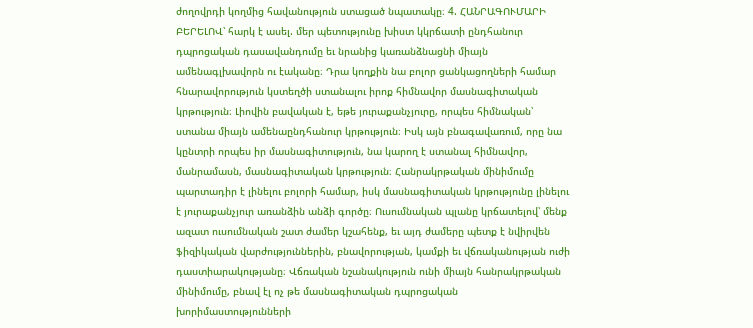ժողովրդի կողմից հավանություն ստացած նպատակը։ 4. ՀԱՆՐԱԳՈՒՄԱՐԻ ԲԵՐԵԼՈՎ՝ հարկ է ասել. մեր պետությունը խիստ կկրճատի ընդհանուր դպրոցական դասավանդումը եւ նրանից կառանձնացնի միայն ամենագլխավորն ու էականը։ Դրա կողքին նա բոլոր ցանկացողների համար հնարավորություն կստեղծի ստանալու իրոք հիմնավոր մասնագիտական կրթություն։ Լիովին բավական է, եթե յուրաքանչյուրը, որպես հիմնական՝ ստանա միայն ամենաընդհանուր կրթություն։ Իսկ այն բնագավառում, որը նա կընտրի որպես իր մասնագիտություն, նա կարող է ստանալ հիմնավոր, մանրամասն, մասնագիտական կրթություն։ Հանրակրթական մինիմումը պարտադիր է լինելու բոլորի համար, իսկ մասնագիտական կրթությունը լինելու է յուրաքանչյուր առանձին անձի գործը։ Ուսումնական պլանը կրճատելով՝ մենք ազատ ուսումնական շատ ժամեր կշահենք, եւ այդ ժամերը պետք է նվիրվեն ֆիզիկական վարժություններին, բնավորության, կամքի եւ վճռականության ուժի դաստիարակությանը։ Վճռական նշանակություն ունի միայն հանրակրթական մինիմումը, բնավ էլ ոչ թե մասնագիտական դպրոցական խորիմաստությունների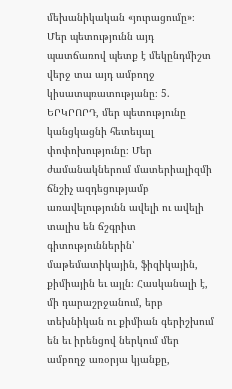մեխանիկական «յուրացումը»։ Մեր պետությունն այդ պատճառով պետք է մեկընդմիշտ վերջ տա այդ ամբողջ կիսատպռատությանը։ 5. ԵՐԿՐՈՐԴ, մեր պետությունը կանցկացնի հետեւյալ փոփոխությունը։ Մեր ժամանակներում մատերիալիզմի ճնշիչ ազդեցությամբ առավելությունն ավելի ու ավելի տալիս են ճշգրիտ գիտություններին՝ մաթեմատիկային, ֆիզիկային, քիմիային եւ այլն։ Հասկանալի է, մի դարաշրջանում, երբ տեխնիկան ու քիմիան գերիշխում են եւ իրենցով ներկում մեր ամբողջ առօրյա կյանքը,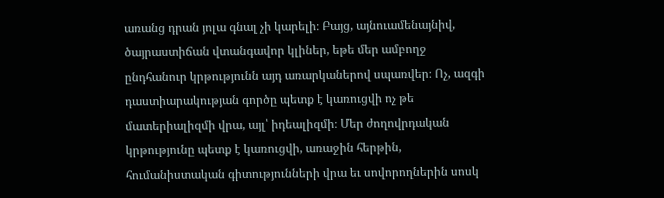առանց դրան յոլա գնալ չի կարելի։ Բայց, այնուամենայնիվ, ծայրաստիճան վտանգավոր կլիներ, եթե մեր ամբողջ ընդհանուր կրթությունն այդ առարկաներով սպառվեր։ Ոչ, ազգի դաստիարակության գործը պետք է կառուցվի ոչ թե մատերիալիզմի վրա, այլ՝ իդեալիզմի։ Մեր ժողովրդական կրթությունը պետք է կառուցվի, առաջին հերթին, հումանիստական գիտությունների վրա եւ սովորողներին սոսկ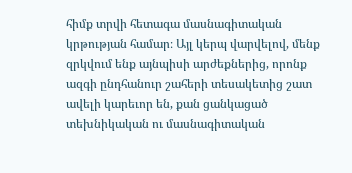հիմք տրվի հետագա մասնագիտական կրթության համար։ Այլ կերպ վարվելով, մենք զրկվում ենք այնպիսի արժեքներից, որոնք ազգի ընդհանուր շահերի տեսակետից շատ ավելի կարեւոր են, քան ցանկացած տեխնիկական ու մասնագիտական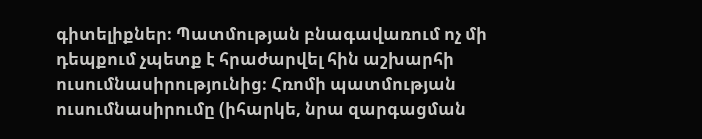գիտելիքներ։ Պատմության բնագավառում ոչ մի դեպքում չպետք է հրաժարվել հին աշխարհի ուսումնասիրությունից։ Հռոմի պատմության ուսումնասիրումը (իհարկե, նրա զարգացման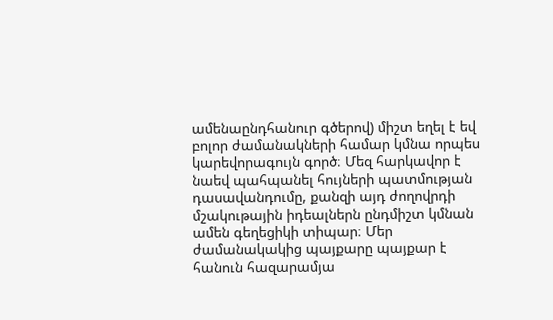ամենաընդհանուր գծերով) միշտ եղել է եվ բոլոր ժամանակների համար կմնա որպես կարեվորագույն գործ։ Մեզ հարկավոր է նաեվ պահպանել հույների պատմության դասավանդումը, քանզի այդ ժողովրդի մշակութային իդեալներն ընդմիշտ կմնան ամեն գեղեցիկի տիպար։ Մեր ժամանակակից պայքարը պայքար է հանուն հազարամյա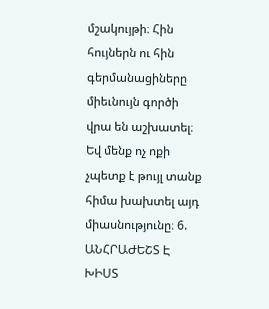մշակույթի։ Հին հույներն ու հին գերմանացիները միեւնույն գործի վրա են աշխատել։ Եվ մենք ոչ ոքի չպետք է թույլ տանք հիմա խախտել այդ միասնությունը։ 6. ԱՆՀՐԱԺԵՇՏ Է ԽԻՍՏ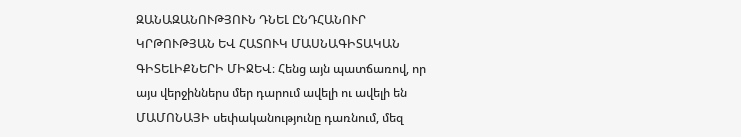ԶԱՆԱԶԱՆՈՒԹՅՈՒՆ ԴՆԵԼ ԸՆԴՀԱՆՈՒՐ ԿՐԹՈՒԹՅԱՆ ԵՎ ՀԱՏՈՒԿ ՄԱՍՆԱԳԻՏԱԿԱՆ ԳԻՏԵԼԻՔՆԵՐԻ ՄԻՋԵՎ։ Հենց այն պատճառով, որ այս վերջիններս մեր դարում ավելի ու ավելի են ՄԱՄՈՆԱՅԻ սեփականությունը դառնում, մեզ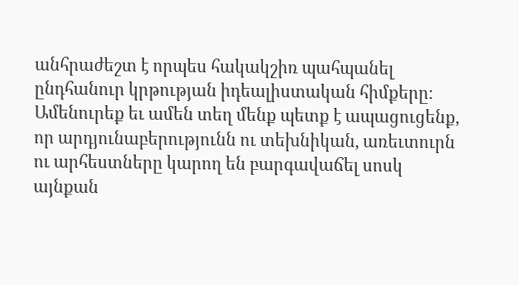անհրաժեշտ է որպես հակակշիռ պահպանել ընդհանուր կրթության իդեալիստական հիմքերը։ Ամենուրեք եւ ամեն տեղ մենք պետք է ապացուցենք, որ արդյունաբերությունն ու տեխնիկան, առեւտուրն ու արհեստները կարող են բարգավաճել սոսկ այնքան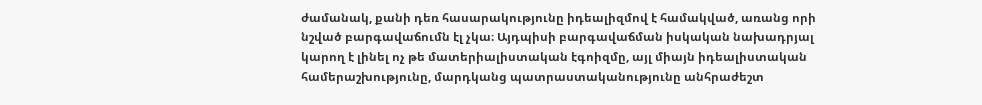ժամանակ, քանի դեռ հասարակությունը իդեալիզմով է համակված, առանց որի նշված բարգավաճումն էլ չկա։ Այդպիսի բարգավաճման իսկական նախադրյալ կարող է լինել ոչ թե մատերիալիստական էգոիզմը, այլ միայն իդեալիստական համերաշխությունը, մարդկանց պատրաստականությունը անհրաժեշտ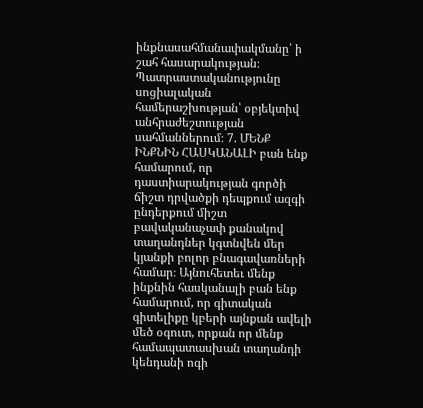ինքնասահմանափակմանը՝ ի շահ հասարակության։ Պատրաստականությունը սոցիալական համերաշխության՝ օբյեկտիվ անհրաժեշտության սահմաններում։ 7. ՄԵՆՔ ԻՆՔՆԻՆ ՀԱՍԿԱՆԱԼԻ բան ենք համարում, որ դաստիարակության գործի ճիշտ դրվածքի դեպքում ազգի ընդերքում միշտ բավականաչափ քանակով տաղանդներ կգտնվեն մեր կյանքի բոլոր բնագավառների համար։ Այնուհետեւ մենք ինքնին հասկանալի բան ենք համարում, որ գիտական գիտելիքը կբերի այնքան ավելի մեծ օգուտ, որքան որ մենք համապատասխան տաղանդի կենդանի ոգի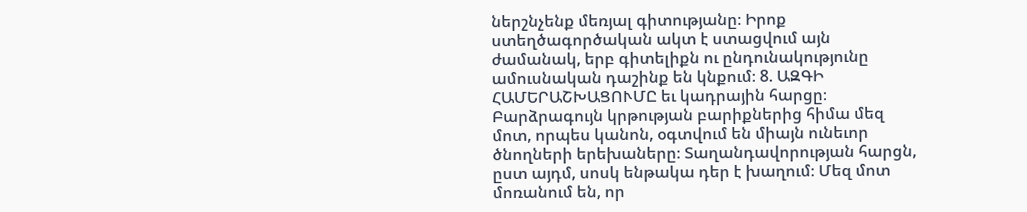ներշնչենք մեռյալ գիտությանը։ Իրոք ստեղծագործական ակտ է ստացվում այն ժամանակ, երբ գիտելիքն ու ընդունակությունը ամուսնական դաշինք են կնքում։ 8. ԱԶԳԻ ՀԱՄԵՐԱՇԽԱՑՈՒՄԸ եւ կադրային հարցը։ Բարձրագույն կրթության բարիքներից հիմա մեզ մոտ, որպես կանոն, օգտվում են միայն ունեւոր ծնողների երեխաները։ Տաղանդավորության հարցն, ըստ այդմ, սոսկ ենթակա դեր է խաղում։ Մեզ մոտ մոռանում են, որ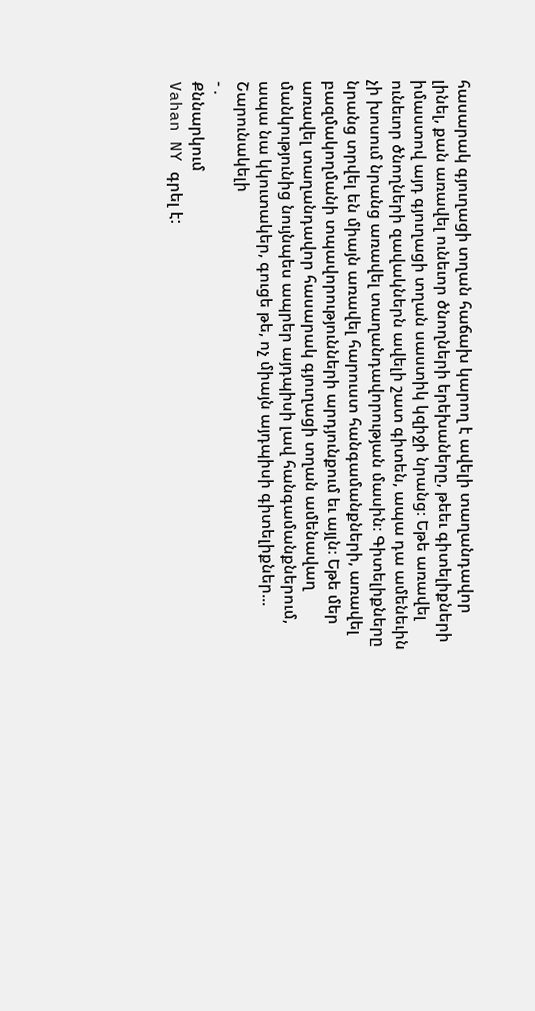հասարակ գյուղացի տղան հաճախ կարող է ավելի տաղանդավոր լինել, քան առավել ունեւոր ծնողների երեխաները, թեեւ գիտելիքների իմաստով այդ գյուղացի տղան սաստիկ կզիջի նրանց։ Եթե առավել ունեւոր ծնողների զավակներն ավելի շատ գիտեն, ապա դա ամենեւին չի խոսում նրանց առավել տաղանդավորության մասին։ Գիտելիքները նրանց տրվել են միայն առավել հարուստ հանգամանքների, առավել բազմակողմանի տպավորությունների արդյունքում եւ այլն։ Եթե մեր առավել տաղանդավոր հասարակ գյուղացի տղան ամենավաղ մանկությունից նույնպես ապրեր այդպիսի լավ հանգամանքներում, ապա նա կկուտակեր, գուցե թե, ոչ միայն այդպիսի գիտելիքներ... Շարունակելի
- .
Քննարկում
Vahan NY գրել է: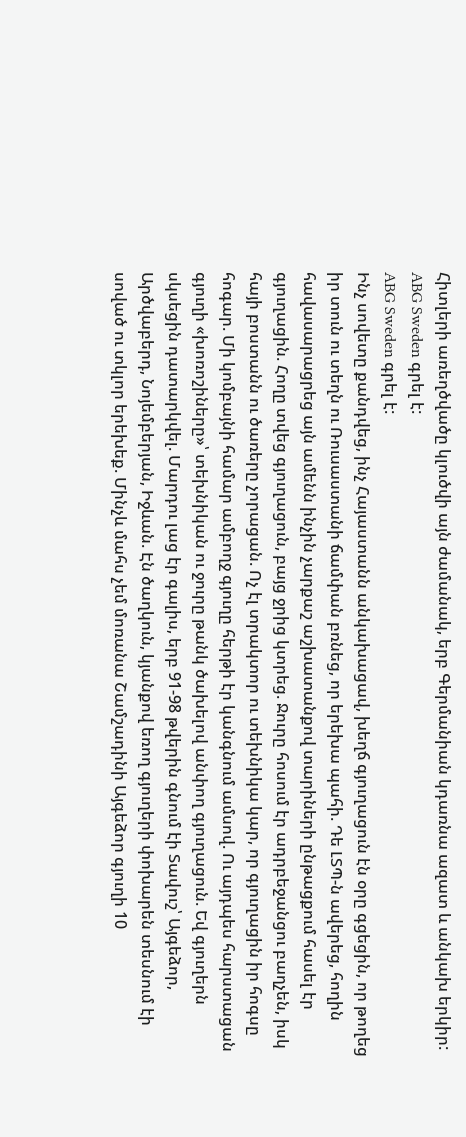Հիտլերի առեղծվածը կլուծվի այն ժամանակ, երբ Գերմանիան կդառնա ազատ և անկախ երկիր:
ABG Sweden գրել է:
ABG Sweden գրել է:
Ինչ սովետը քանդվեց, ինչ Հայաստանն անկախացավ, խեղճ գյուղացուն էն օրը գցեցին, որ թողեց իր տուն ու տեղն ու Ռուսաստանի ճամփան բռնեց, որ երեխա պահի. Դե ԼՏՊ-ն ավերեց, հողին հավասարացրեց այն ամենն ինչին չարքաշ աշխատանքով տարիների ընթացքում հասել էր գյուղացին. Հողը տվեց գյուղացուն, բայց ջրից կտրեց. Ջուրը հոսում էր ադրբեջանցու բաղչեն, իսկ հայի բոստանն ու ծառերը չորացան. Ոչ էլ տրակտոր ու տեխնիկա կար, որ գյուղացին իր հոգսը հոգար. Մի կոմբայնի համար ամբողջ գյուղը հերթի էր կանգնում ամսով. Ու այդպես հարստացան գյուղի «խոռոշիները»՝ տեխնիկան ու ջուրը թանկ ծախելով անփող գյուղացուն. Եվ գյուղերն սկսեցին դատարկվել. Մարդու լաց էր գալիս, երբ 91-98 թվերին գնում էի Տավուշ՝ Այգեձոր, Արծվաբերդ, Նոյեմբերյան, Իջևան. Էն ծաղկուն, կյանքով եռող գյուղերի փոխարեն տեսնում էի սոված ու տկլոր երեխեք. Մինչև մահս չեմ մոռանա Շամշադինի Այգեձոր գյուղի 10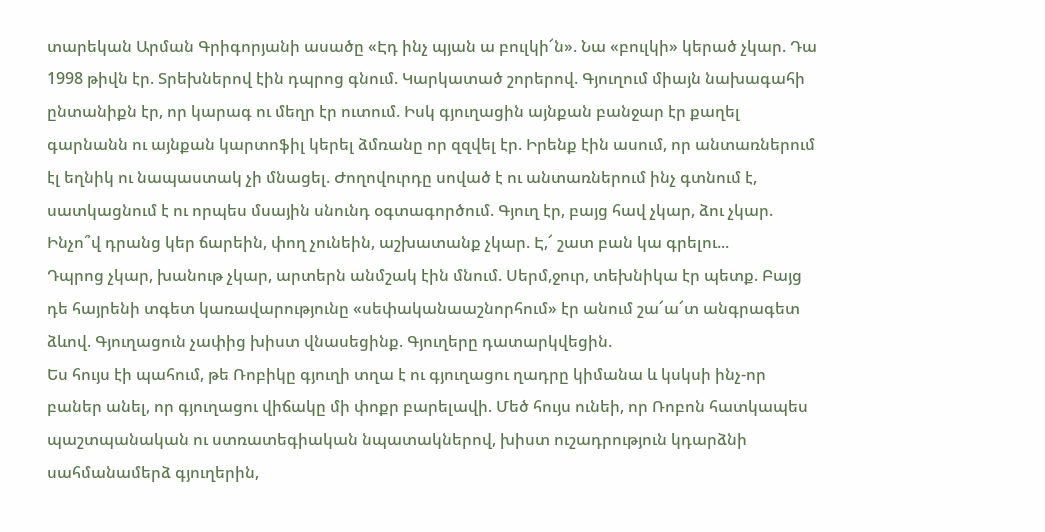տարեկան Արման Գրիգորյանի ասածը «Էդ ինչ պյան ա բուլկի՜ն». Նա «բուլկի» կերած չկար. Դա 1998 թիվն էր. Տրեխներով էին դպրոց գնում. Կարկատած շորերով. Գյուղում միայն նախագահի ընտանիքն էր, որ կարագ ու մեղր էր ուտում. Իսկ գյուղացին այնքան բանջար էր քաղել գարնանն ու այնքան կարտոֆիլ կերել ձմռանը որ զզվել էր. Իրենք էին ասում, որ անտառներում էլ եղնիկ ու նապաստակ չի մնացել. Ժողովուրդը սոված է ու անտառներում ինչ գտնում է, սատկացնում է ու որպես մսային սնունդ օգտագործում. Գյուղ էր, բայց հավ չկար, ձու չկար. Ինչո՞վ դրանց կեր ճարեին, փող չունեին, աշխատանք չկար. Է,՜ շատ բան կա գրելու...
Դպրոց չկար, խանութ չկար, արտերն անմշակ էին մնում. Սերմ,ջուր, տեխնիկա էր պետք. Բայց դե հայրենի տգետ կառավարությունը «սեփականաաշնորհում» էր անում շա՜ա՜տ անգրագետ ձևով. Գյուղացուն չափից խիստ վնասեցինք. Գյուղերը դատարկվեցին.
Ես հույս էի պահում, թե Ռոբիկը գյուղի տղա է ու գյուղացու ղադրը կիմանա և կսկսի ինչ-որ բաներ անել, որ գյուղացու վիճակը մի փոքր բարելավի. Մեծ հույս ունեի, որ Ռոբոն հատկապես պաշտպանական ու ստռատեգիական նպատակներով, խիստ ուշադրություն կդարձնի սահմանամերձ գյուղերին,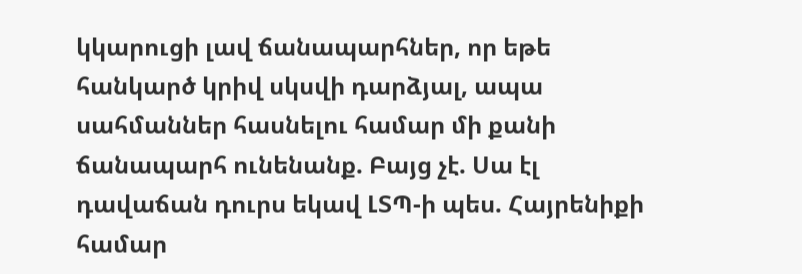կկարուցի լավ ճանապարհներ, որ եթե հանկարծ կրիվ սկսվի դարձյալ, ապա սահմաններ հասնելու համար մի քանի ճանապարհ ունենանք. Բայց չէ. Սա էլ դավաճան դուրս եկավ ԼՏՊ-ի պես. Հայրենիքի համար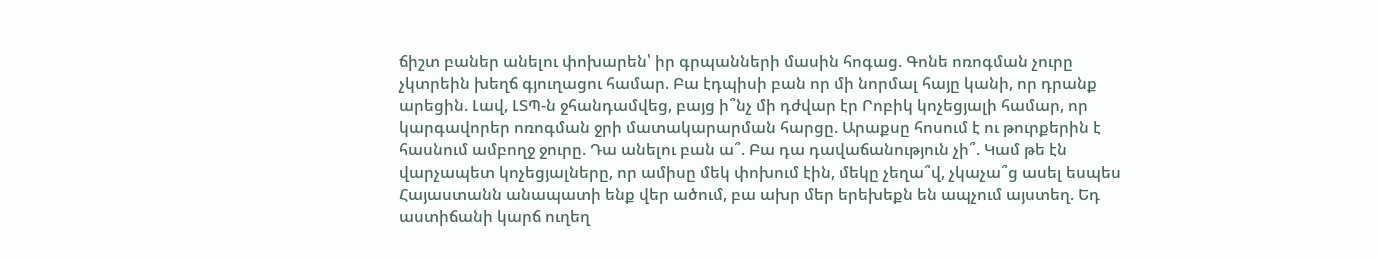ճիշտ բաներ անելու փոխարեն՝ իր գրպանների մասին հոգաց. Գոնե ոռոգման չուրը չկտրեին խեղճ գյուղացու համար. Բա էդպիսի բան որ մի նորմալ հայը կանի, որ դրանք արեցին. Լավ, ԼՏՊ-ն ջհանդամվեց, բայց ի՞նչ մի դժվար էր Րոբիկ կոչեցյալի համար, որ կարգավորեր ոռոգման ջրի մատակարարման հարցը. Արաքսը հոսում է ու թուրքերին է հասնում ամբողջ ջուրը. Դա անելու բան ա՞. Բա դա դավաճանություն չի՞. Կամ թե էն վարչապետ կոչեցյալները, որ ամիսը մեկ փոխում էին, մեկը չեղա՞վ, չկաչա՞ց ասել եսպես Հայաստանն անապատի ենք վեր ածում, բա ախր մեր երեխեքն են ապչում այստեղ. Եդ աստիճանի կարճ ուղեղ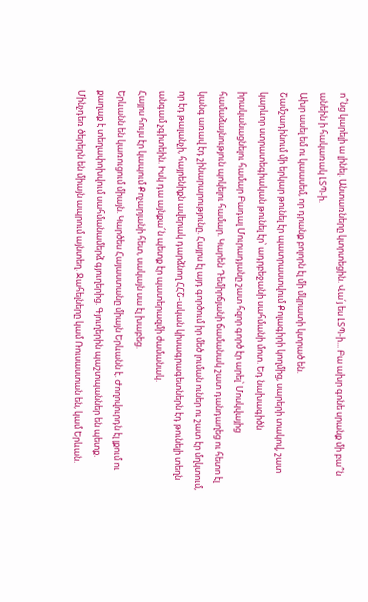ո՞նց կարելի ա լինել. Անտառները կտրտեցին. Վա՛յ ես ԼՏՊ-ի... Բա ախր գոնե սրանք մի բա՞ն անեին ի հակառակ ԼՏՊ-ի.
Ախր ասել եմ ու կաասեմ, որ դրանք բոլորն էլ մի մկրատի կտրած են.
Շամշադինում մի երկար թունել էր պատրաստվում Քոլագիրի կողմից, սարերի տակով, շատ կարևոր ստրատեգիական թունել էր՝ ադրբեջանի սահմանի մոտ. Եդ նախագիծն իրականացնելու համար Բադալ Մուրադյանը շատ հզոր գործ էր արել՝ Մոսկվայից համաձայնություն պոկելու համար. Կարեն Դեմիրճյանի ճամանակ շատ դանդաղեց ու հետո էլ կանգ առավ էդ շինարարությունը. Հայրս էլ այդ գործում իր մեծ լուման ուներ ու շատ էր մղկտում, որ էդ թալանչի, հայրենիքն ավերակ դարձնող ՀՀՇ-ական կիսագրագետներն էդ թունելի տեղն անգամ չգիտեին. Իսկ դա այնքա՜ն պետք էր պատերազմի ժամանակ.
Հայրս հույս էր կապում Քոչարյանի հետ, սակայն սա էլ խաբեց.
Երևանն են կառուցում միայն. Կարծես Հայաստանը միայն Երևանն է. Ժողովուրդն էլ լքում ու քաղաք է տեղափոխվում սահմանամերձ գյուղերից. Գյուղերին պաշտպաններ են պետք. Մինչդեռ ծերերն են միայն ապրում այնտեղ. Ջահելները կամ Ռուսաստան են, կամ Երևան.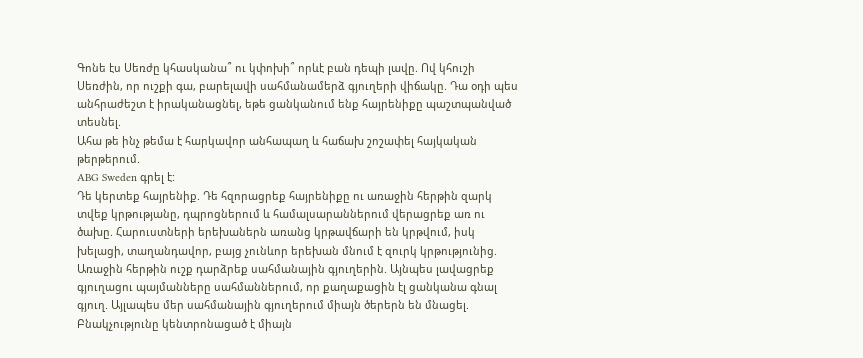Գոնե էս Սեռժը կհասկանա՞ ու կփոխի՞ որևէ բան դեպի լավը. Ով կհուշի Սեռժին, որ ուշքի գա, բարելավի սահմանամերձ գյուղերի վիճակը. Դա օդի պես անհրաժեշտ է իրականացնել, եթե ցանկանում ենք հայրենիքը պաշտպանված տեսնել.
Ահա թե ինչ թեմա է հարկավոր անհապաղ և հաճախ շոշափել հայկական թերթերում.
ABG Sweden գրել է:
Դե կերտեք հայրենիք. Դե հզորացրեք հայրենիքը ու առաջին հերթին զարկ տվեք կրթությանը, դպրոցներում և համալսարաններում վերացրեք առ ու ծախը. Հարուստների երեխաներն առանց կրթավճարի են կրթվում, իսկ խելացի, տաղանդավոր, բայց չունևոր երեխան մնում է զուրկ կրթությունից.
Առաջին հերթին ուշք դարձրեք սահմանային գյուղերին. Այնպես լավացրեք գյուղացու պայմանները սահմաններում, որ քաղաքացին էլ ցանկանա գնալ գյուղ. Այլապես մեր սահմանային գյուղերում միայն ծերերն են մնացել. Բնակչությունը կենտրոնացած է միայն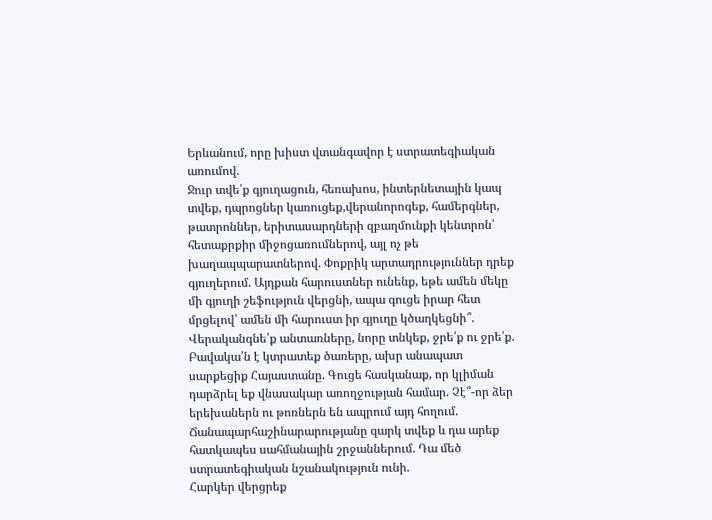Երևանում, որը խիստ վտանգավոր է ստրատեգիական առումով.
Ջուր տվե՛ք գյուղացուն, հեռախոս, ինտերնետային կապ տվեք, դպրոցներ կառուցեք,վերանորոգեք, համերգներ, թատրոններ, երիտասարդների զբաղմունքի կենտրոն՝ հետաքրքիր միջոցառումներով, այլ ոչ թե խաղապպարատներով. Փոքրիկ արտադրություններ դրեք գյուղերում. Այդքան հարուստներ ունենք, եթե ամեն մեկը մի գյուղի շեֆություն վերցնի, ապա գուցե իրար հետ մրցելով՝ ամեն մի հարուստ իր գյուղը կծաղկեցնի՞.
Վերականգնե՛ք անտառները, նորը տնկեք, ջրե՛ք ու ջրե՛ք. Բավակա՛ն է կտրատեք ծառերը, ախր անապատ սարքեցիք Հայաստանը. Գուցե հասկանաք, որ կլիման դարձրել եք վնասակար առողջության համար. Չէ՞-որ ձեր երեխաներն ու թոռներն են ապրում այդ հողում.
Ճանապարհաշինարարությանը զարկ տվեք և դա արեք հատկապես սահմանային շրջաններում. Դա մեծ ստրատեգիական նշանակություն ունի.
Հարկեր վերցրեք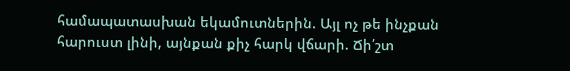համապատասխան եկամուտներին. Այլ ոչ թե ինչքան հարուստ լինի, այնքան քիչ հարկ վճարի. Ճի՛շտ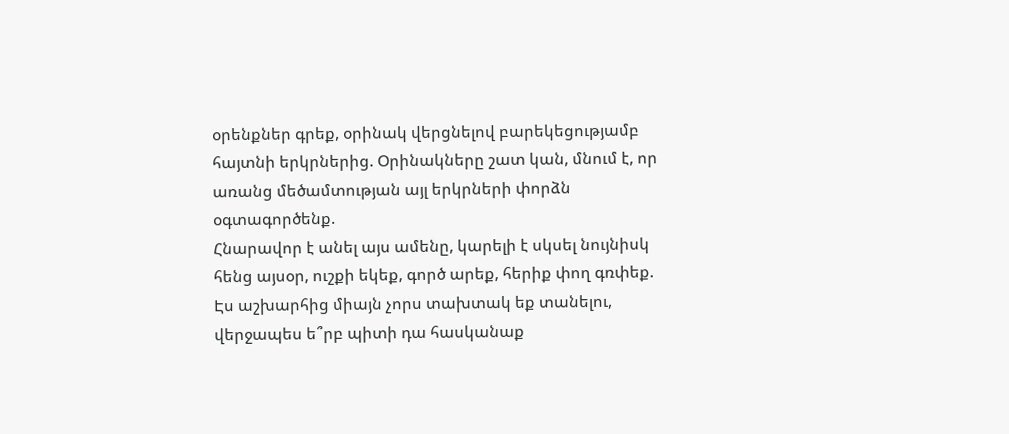օրենքներ գրեք, օրինակ վերցնելով բարեկեցությամբ հայտնի երկրներից. Օրինակները շատ կան, մնում է, որ առանց մեծամտության այլ երկրների փորձն օգտագործենք.
Հնարավոր է անել այս ամենը, կարելի է սկսել նույնիսկ հենց այսօր, ուշքի եկեք, գործ արեք, հերիք փող գռփեք. Էս աշխարհից միայն չորս տախտակ եք տանելու, վերջապես ե՞րբ պիտի դա հասկանաք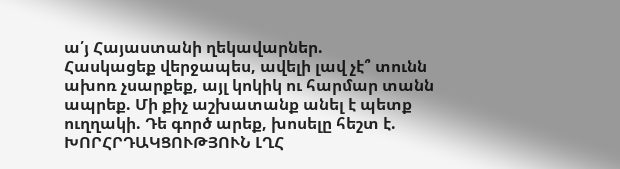ա՛յ Հայաստանի ղեկավարներ.
Հասկացեք վերջապես, ավելի լավ չէ՞ տունն ախոռ չսարքեք, այլ կոկիկ ու հարմար տանն ապրեք. Մի քիչ աշխատանք անել է պետք ուղղակի. Դե գործ արեք, խոսելը հեշտ է.
ԽՈՐՀՐԴԱԿՑՈՒԹՅՈՒՆ ԼՂՀ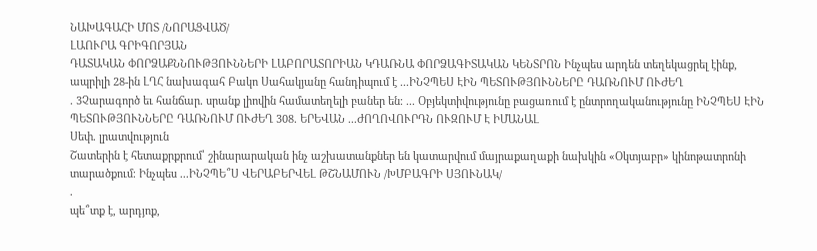ՆԱԽԱԳԱՀԻ ՄՈՏ /ՆՈՐԱՑՎԱԾ/
ԼԱՈՒՐԱ ԳՐԻԳՈՐՅԱՆ
ԴԱՏԱԿԱՆ ՓՈՐՁԱՔՆՆՈՒԹՅՈՒՆՆԵՐԻ ԼԱԲՈՐԱՏՈՐԻԱՆ ԿԴԱՌՆԱ ՓՈՐՁԱԳԻՏԱԿԱՆ ԿԵՆՏՐՈՆ Ինչպես արդեն տեղեկացրել էինք, ապրիլի 28-ին ԼՂՀ նախագահ Բակո Սահակյանը հանդիպում է ...ԻՆՉՊԵՍ ԷԻՆ ՊԵՏՈՒԹՅՈՒՆՆԵՐԸ ԴԱՌՆՈՒՄ ՈՒԺԵՂ
. 3Չարագործ եւ հանճար. սրանք լիովին համատեղելի բաներ են։ ... Օբյեկտիվությունը բացառում է ընտրողականությունը ԻՆՉՊԵՍ ԷԻՆ ՊԵՏՈՒԹՅՈՒՆՆԵՐԸ ԴԱՌՆՈՒՄ ՈՒԺԵՂ 308. ԵՐԵՎԱՆ ...ԺՈՂՈՎՈՒՐԴՆ ՈՒԶՈՒՄ Է ԻՄԱՆԱԼ
Սեփ. լրատվություն
Շատերին է հետաքրքրում՝ շինարարական ինչ աշխատանքներ են կատարվում մայրաքաղաքի նախկին «Օկտյաբր» կինոթատրոնի տարածքում։ Ինչպես ...ԻՆՉՊԵ՞Ս ՎԵՐԱԲԵՐՎԵԼ ԹՇՆԱՄՈՒՆ /ԽՄԲԱԳՐԻ ՍՅՈՒՆԱԿ/
.
պե՞տք է, արդյոք,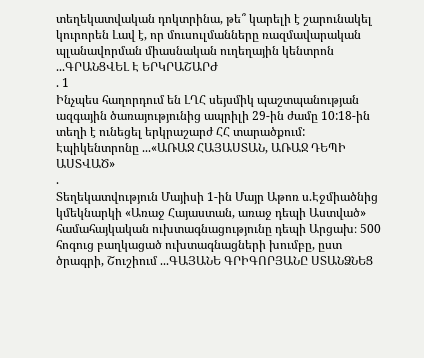տեղեկատվական դոկտրինա, թե՞ կարելի է շարունակել կուրորեն Լավ է, որ մուսուլմանները ռազմավարական պլանավորման միասնական ուղեղային կենտրոն ...ԳՐԱՆՑՎԵԼ Է ԵՐԿՐԱՇԱՐԺ
. 1
Ինչպես հաղորդում են ԼՂՀ սեյսմիկ պաշտպանության ազգային ծառայությունից ապրիլի 29-ին ժամը 10:18-ին տեղի է ունեցել երկրաշարժ ՀՀ տարածքում: Էպիկենտրոնը ...«ԱՌԱՋ ՀԱՅԱՍՏԱՆ, ԱՌԱՋ ԴԵՊԻ ԱՍՏՎԱԾ»
.
Տեղեկատվություն Մայիսի 1-ին Մայր Աթոռ ս.Էջմիածնից կմեկնարկի «Առաջ Հայաստան, առաջ դեպի Աստված» համահայկական ուխտագնացությունը դեպի Արցախ։ 500 հոգուց բաղկացած ուխտագնացների խումբը, ըստ ծրագրի, Շուշիում ...ԳԱՅԱՆԵ ԳՐԻԳՈՐՅԱՆԸ ՍՏԱՆՁՆԵՑ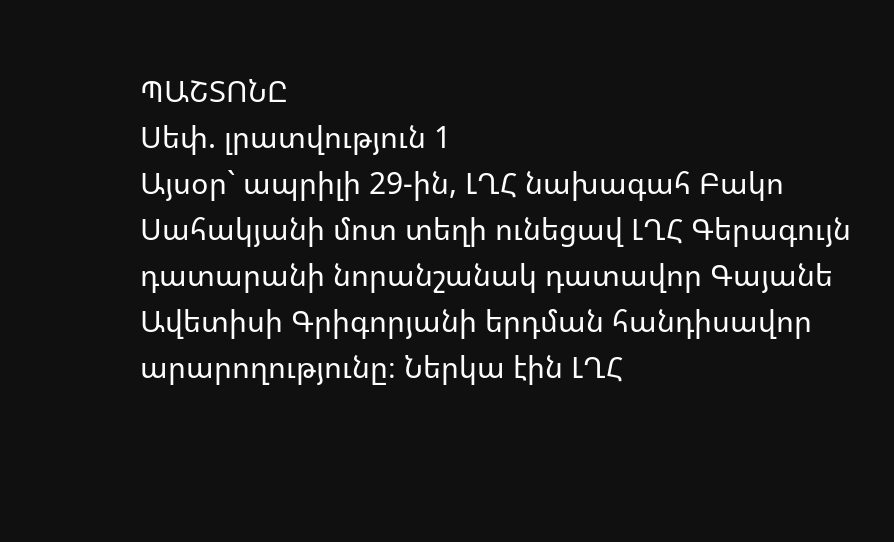ՊԱՇՏՈՆԸ
Սեփ. լրատվություն 1
Այսօր` ապրիլի 29-ին, ԼՂՀ նախագահ Բակո Սահակյանի մոտ տեղի ունեցավ ԼՂՀ Գերագույն դատարանի նորանշանակ դատավոր Գայանե Ավետիսի Գրիգորյանի երդման հանդիսավոր արարողությունը։ Ներկա էին ԼՂՀ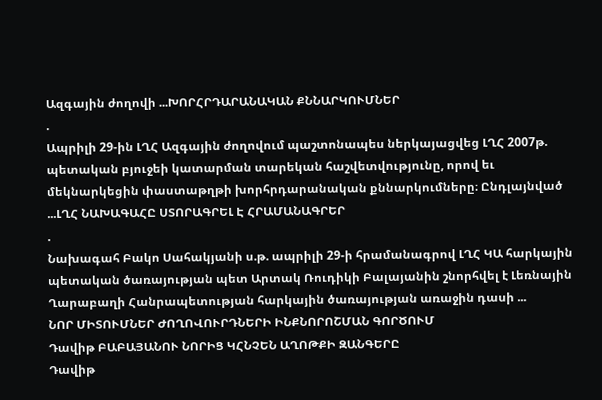Ազգային ժողովի ...ԽՈՐՀՐԴԱՐԱՆԱԿԱՆ ՔՆՆԱՐԿՈՒՄՆԵՐ
.
Ապրիլի 29-ին ԼՂՀ Ազգային ժողովում պաշտոնապես ներկայացվեց ԼՂՀ 2007թ. պետական բյուջեի կատարման տարեկան հաշվետվությունը, որով եւ մեկնարկեցին փաստաթղթի խորհրդարանական քննարկումները։ Ընդլայնված ...ԼՂՀ ՆԱԽԱԳԱՀԸ ՍՏՈՐԱԳՐԵԼ Է ՀՐԱՄԱՆԱԳՐԵՐ
.
Նախագահ Բակո Սահակյանի ս.թ. ապրիլի 29-ի հրամանագրով ԼՂՀ ԿԱ հարկային պետական ծառայության պետ Արտակ Ռուդիկի Բալայանին շնորհվել է Լեռնային Ղարաբաղի Հանրապետության հարկային ծառայության առաջին դասի ...
ՆՈՐ ՄԻՏՈՒՄՆԵՐ ԺՈՂՈՎՈՒՐԴՆԵՐԻ ԻՆՔՆՈՐՈՇՄԱՆ ԳՈՐԾՈՒՄ
Դավիթ ԲԱԲԱՅԱՆՈՒ ՆՈՐԻՑ ԿՀՆՉԵՆ ԱՂՈԹՔԻ ԶԱՆԳԵՐԸ
Դավիթ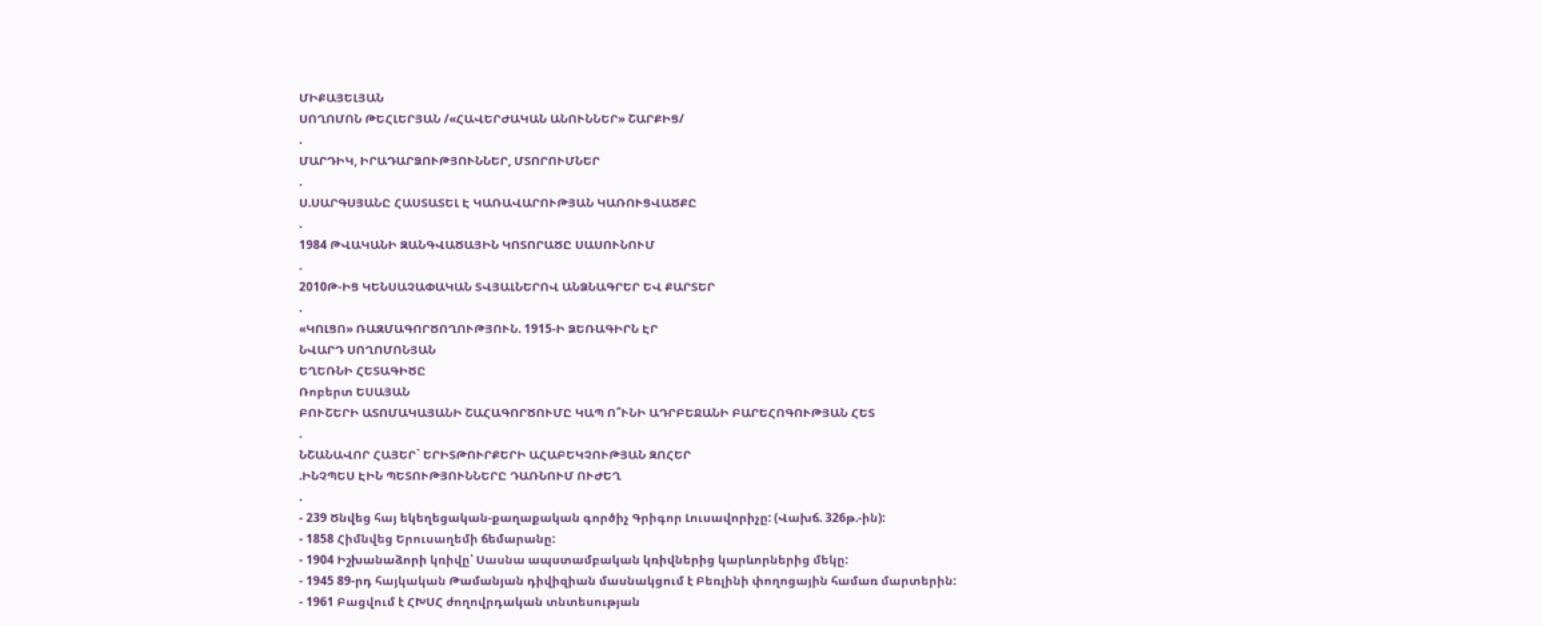ՄԻՔԱՅԵԼՅԱՆ
ՍՈՂՈՄՈՆ ԹԵՀԼԵՐՅԱՆ /«ՀԱՎԵՐԺԱԿԱՆ ԱՆՈՒՆՆԵՐ» ՇԱՐՔԻՑ/
.
ՄԱՐԴԻԿ, ԻՐԱԴԱՐՁՈՒԹՅՈՒՆՆԵՐ, ՄՏՈՐՈՒՄՆԵՐ
.
Ս.ՍԱՐԳՍՅԱՆԸ ՀԱՍՏԱՏԵԼ Է ԿԱՌԱՎԱՐՈՒԹՅԱՆ ԿԱՌՈՒՑՎԱԾՔԸ
.
1984 ԹՎԱԿԱՆԻ ԶԱՆԳՎԱԾԱՅԻՆ ԿՈՏՈՐԱԾԸ ՍԱՍՈՒՆՈՒՄ
.
2010Թ-ԻՑ ԿԵՆՍԱՉԱՓԱԿԱՆ ՏՎՅԱԼՆԵՐՈՎ ԱՆՁՆԱԳՐԵՐ ԵՎ ՔԱՐՏԵՐ
.
«ԿՈԼՑՈ» ՌԱԶՄԱԳՈՐԾՈՂՈՒԹՅՈՒՆ. 1915-Ի ՁԵՌԱԳԻՐՆ ԷՐ
ՆՎԱՐԴ ՍՈՂՈՄՈՆՅԱՆ
ԵՂԵՌՆԻ ՀԵՏԱԳԻԾԸ
Ռոբերտ ԵՍԱՅԱՆ
ԲՈՒՇԵՐԻ ԱՏՈՄԱԿԱՅԱՆԻ ՇԱՀԱԳՈՐԾՈՒՄԸ ԿԱՊ Ո՞ՒՆԻ ԱԴՐԲԵՋԱՆԻ ԲԱՐԵՀՈԳՈՒԹՅԱՆ ՀԵՏ
.
ՆՇԱՆԱՎՈՐ ՀԱՅԵՐ` ԵՐԻՏԹՈՒՐՔԵՐԻ ԱՀԱԲԵԿՉՈՒԹՅԱՆ ԶՈՀԵՐ
.ԻՆՉՊԵՍ ԷԻՆ ՊԵՏՈՒԹՅՈՒՆՆԵՐԸ ԴԱՌՆՈՒՄ ՈՒԺԵՂ
.
- 239 Ծնվեց հայ եկեղեցական-քաղաքական գործիչ Գրիգոր Լուսավորիչը: (Վախճ. 326թ.-ին):
- 1858 Հիմնվեց Երուսաղեմի ճեմարանը:
- 1904 Իշխանաձորի կռիվը՝ Սասնա ապստամբական կռիվներից կարևորներից մեկը:
- 1945 89-րդ հայկական Թամանյան դիվիզիան մասնակցում է Բեռլինի փողոցային համառ մարտերին:
- 1961 Բացվում է ՀԽՍՀ ժողովրդական տնտեսության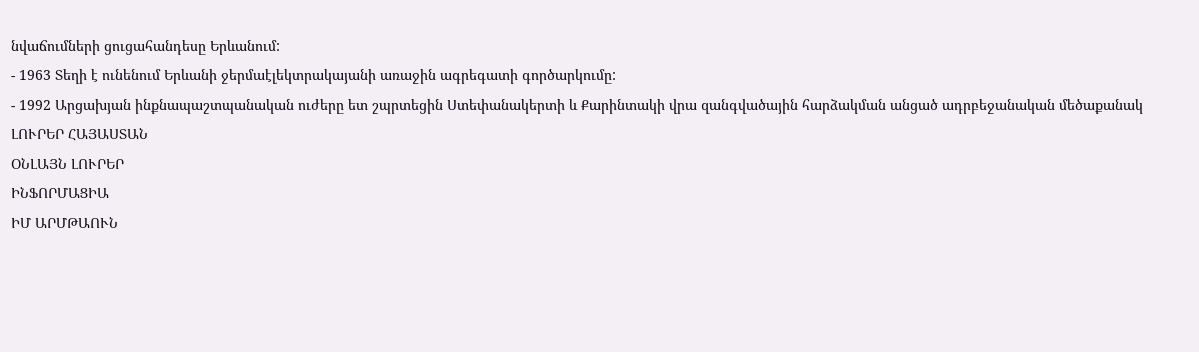նվաճումների ցուցահանդեսը Երևանում:
- 1963 Տեղի է ունենում Երևանի ջերմաէլեկտրակայանի առաջին ագրեգատի գործարկումը:
- 1992 Արցախյան ինքնապաշտպանական ուժերը ետ շպրտեցին Ստեփանակերտի և Քարինտակի վրա զանգվածային հարձակման անցած ադրբեջանական մեծաքանակ
ԼՈՒՐԵՐ ՀԱՅԱՍՏԱՆ
ՕՆԼԱՅՆ ԼՈՒՐԵՐ
ԻՆՖՈՐՄԱՑԻԱ
ԻՄ ԱՐՄԹԱՈՒՆ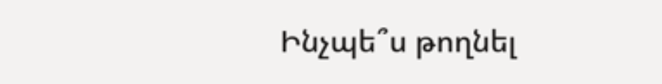Ինչպե՞ս թողնել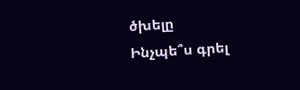ծխելը
Ինչպե՞ս գրել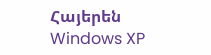Հայերեն Windows XP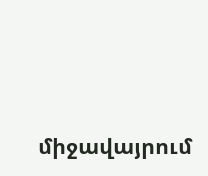միջավայրում